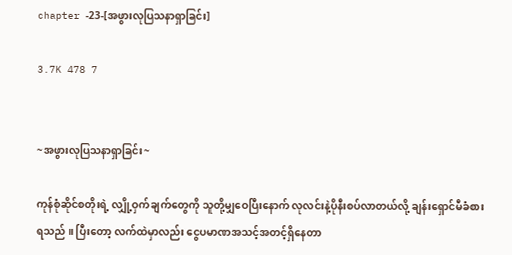chapter -23-[အဖွားလုပြသနာရှာခြင်း]

3.7K 478 7


~အဖွားလုပြသနာရှာခြင်း~

ကုန်စုံဆိုင်စတိုးရဲ့ လျှို့ဝှက်ချက်တွေကို သူတို့မျှဝေပြီးနောက် လုလင်းနဲ့ပိုနီးစပ်လာတယ်‌လို့ ချန်းရှောင်မီခံစားရသည် ။ ပြီးတော့ လက်ထဲမှာလည်း ငွေပမာဏအသင့်အတင့်ရှိနေတာ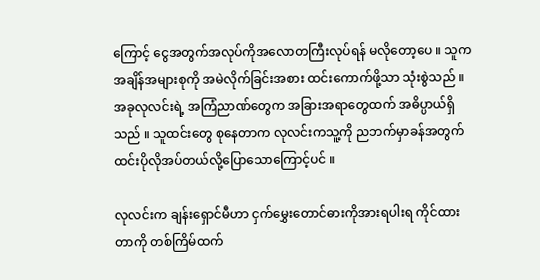ကြောင့် ငွေအတွက်အလုပ်ကိုအလောတကြီးလုပ်ရန် မလိုတော့ပေ ။ သူက အချိန်အများစုကို အမဲလိုက်ခြင်းအစား ထင်းကောက်ဖို့သာ သုံးစွဲသည် ။ အခုလုလင်းရဲ့ အကြံညာဏ်တွေက အခြားအရာတွေထက် အဓိပ္ပာယ်ရှိသည် ။ သူထင်းတွေ စုနေတာက လုလင်းကသူ့ကို ညဘက်မှာခန်အတွက် ထင်းပိုလိုအပ်တယ်လို့ပြောသောကြောင့်ပင် ။

လုလင်းက ချန်းရှောင်မီဟာ ငှက်မွှေးတောင်ဓားကိုအားရပါးရ ကိုင်ထားတာကို တစ်ကြိမ်ထက်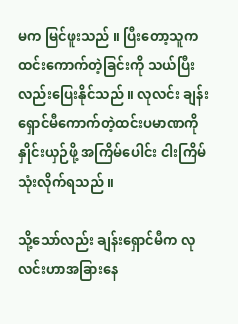မက မြင်ဖူးသည် ။ ပြီးတော့သူက ထင်းကောက်တဲ့ခြင်းကို သယ်ပြီးလည်းပြေးနိုင်သည် ။ လုလင်း ချန်းရှောင်မီကောက်တဲ့ထင်းပမာဏကို နှိုင်းယှဉ်ဖို့ အကြိမ်ပေါင်း ငါးကြိမ် သုံးလိုက်ရသည် ။

သို့သော်လည်း ချန်းရှောင်မီက လုလင်းဟာအခြားနေ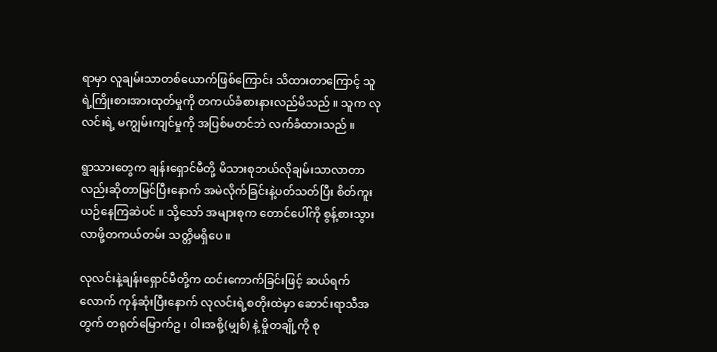ရာမှာ လူချမ်းသာတစ်ယောက်ဖြစ်ကြောင်း သိထားတာကြောင့် သူရဲ့ကြိုးစားအားထုတ်မှုကို တကယ်ခံစားနားလည်မိသည် ။ သူက လုလင်းရဲ့ မကျွမ်းကျင်မှုကို အပြစ်မတင်ဘဲ လက်ခံထားသည် ။

ရွာသားတွေက ချန်းရှောင်မီတို့ မိသားစုဘယ်လိုချမ်းသာလာတာလည်းဆိုတာမြင်ပြီးနောက် အမဲလိုက်ခြင်းနဲ့ပတ်သတ်ပြီး စိတ်ကူးယဉ်နေကြဆဲပင် ။ သို့သော် အများစုက တောင်ပေါ်ကို စွန့်စားသွားလာဖို့တကယ်တမ်း သတ္တိမရှိပေ ။

လုလင်းနဲ့ချန်းရှောင်မီတို့က ထင်းကောက်ခြင်းဖြင့် ဆယ်‌ရက်လောက် ကုန်ဆုံးပြီးနောက် လုလင်းရဲ့စတိုးထဲမှာ ဆောင်းရာသီအတွက် တရုတ်မြောက်ဥ ၊ ဝါးအစို့(မျှစ်) နဲ့ မှိုတချို့ကို စု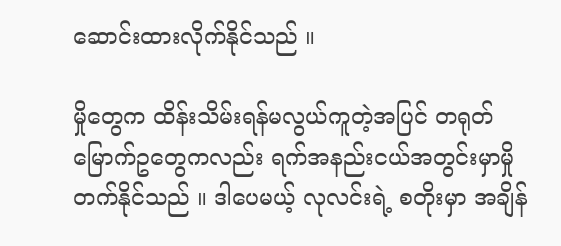ဆောင်းထားလိုက်နိုင်သည် ။

မှိုတွေက ထိန်းသိမ်းရန်မလွယ်ကူတဲ့အပြင် တရုတ်မြောက်ဥတွေကလည်း ရက်အနည်းငယ်အတွင်းမှာမှိုတက်နိုင်သည် ။ ဒါပေမယ့် လုလင်းရဲ့ စတိုးမှာ အချိန်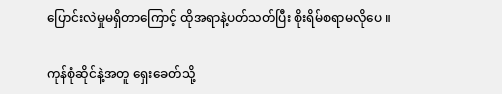ပြောင်းလဲမှုမရှိတာကြောင့် ထိုအရာနဲ့ပတ်သတ်ပြီး စိုးရိမ်စရာမလိုပေ ။

ကုန်စုံဆိုင်နဲ့အတူ ရှေးခေတ်သို့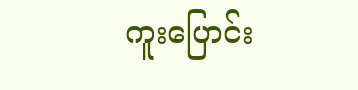ကူးပြောင်း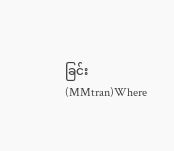ခြင်း(MMtran)Where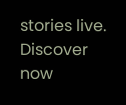stories live. Discover now